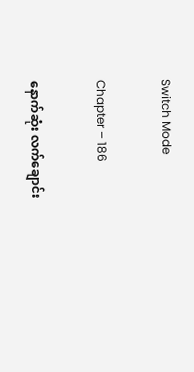Switch Mode

Chapter – 186

နောက်ဆုံး လက်ချောင်း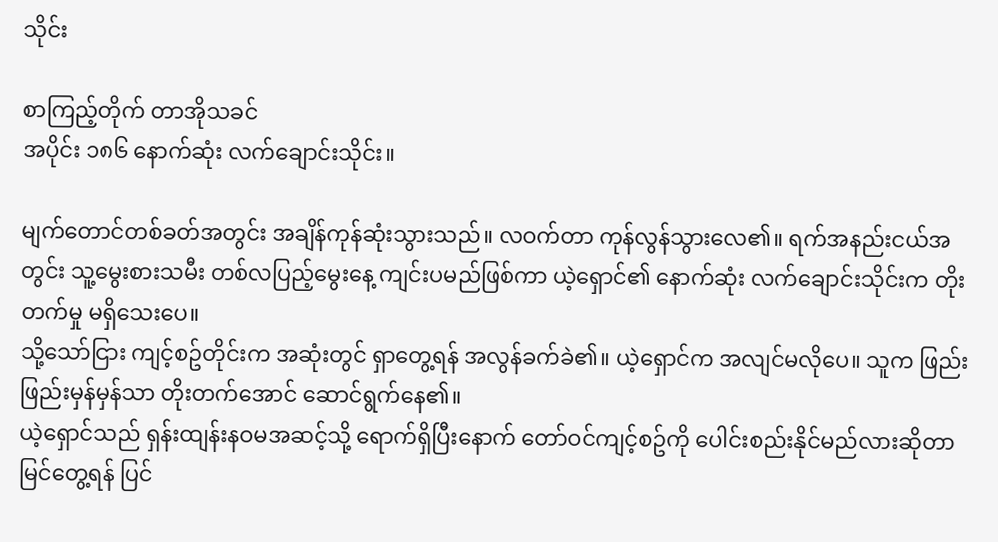သိုင်း

စာကြည့်တိုက် တာအိုသခင်
အပိုင်း ၁၈၆ နောက်ဆုံး လက်ချောင်းသိုင်း။

မျက်တောင်တစ်ခတ်အတွင်း အချိန်ကုန်ဆုံးသွားသည်။ လဝက်တာ ကုန်လွန်သွားလေ၏။ ရက်အနည်းငယ်အတွင်း သူ့မွေးစားသမီး တစ်လပြည့်မွေးနေ့ ကျင်းပမည်ဖြစ်ကာ ယဲ့ရှောင်၏ နောက်ဆုံး လက်ချောင်းသိုင်းက တိုးတက်မှု မရှိသေးပေ။
သို့သော်ငြား ကျင့်စဥ်တိုင်းက အဆုံးတွင် ရှာတွေ့ရန် အလွန်ခက်ခဲ၏။ ယဲ့ရှောင်က အလျင်မလိုပေ။ သူက ဖြည်းဖြည်းမှန်မှန်သာ တိုးတက်အောင် ဆောင်ရွက်နေ၏။
ယဲ့ရှောင်သည် ရှန်းထျန်းနဝမအဆင့်သို့ ရောက်ရှိပြီးနောက် တော်ဝင်ကျင့်စဥ်ကို ပေါင်းစည်းနိုင်မည်လားဆိုတာ မြင်တွေ့ရန် ပြင်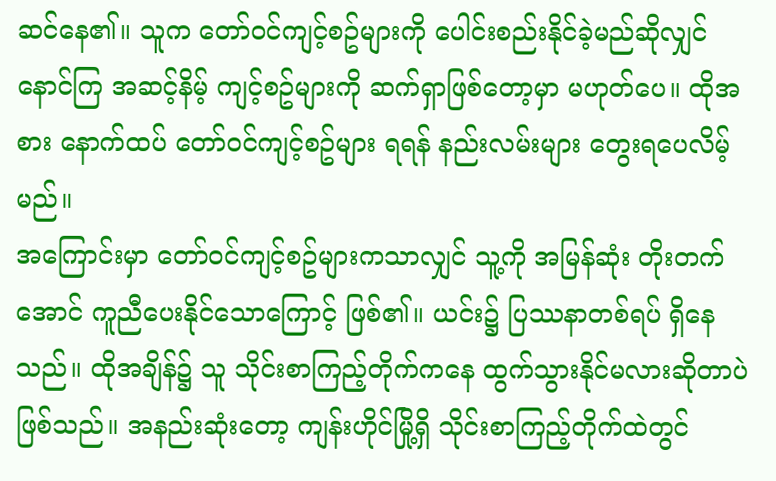ဆင်နေ၏။ သူက တော်ဝင်ကျင့်စဥ်များကို ပေါင်းစည်းနိုင်ခဲ့မည်ဆိုလျှင် နောင်ကြ အဆင့်နိမ့် ကျင့်စဥ်များကို ဆက်ရှာဖြစ်တော့မှာ မဟုတ်ပေ။ ထိုအစား နောက်ထပ် တော်ဝင်ကျင့်စဥ်များ ရရန် နည်းလမ်းများ တွေးရပေလိမ့်မည်။
အကြောင်းမှာ တော်ဝင်ကျင့်စဥ်များကသာလျှင် သူ့ကို အမြန်ဆုံး တိုးတက်အောင် ကူညီပေးနိုင်သောကြောင့် ဖြစ်၏။ ယင်း၌ ပြဿနာတစ်ရပ် ရှိနေသည်။ ထိုအချိန်၌ သူ သိုင်းစာကြည့်တိုက်ကနေ ထွက်သွားနိုင်မလားဆိုတာပဲ ဖြစ်သည်။ အနည်းဆုံးတော့ ကျန်းဟိုင်မြို့ရှိ သိုင်းစာကြည့်တိုက်ထဲတွင်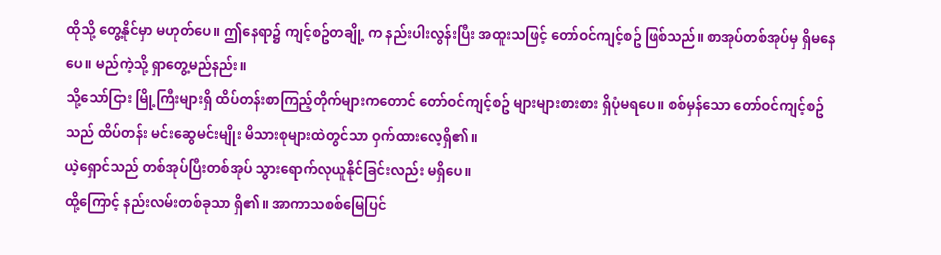ထိုသို့ တွေ့နိုင်မှာ မဟုတ်ပေ။ ဤနေရာ၌ ကျင့်စဥ်တချို့ က နည်းပါးလွန်းပြီး အထူးသဖြင့် တော်ဝင်ကျင့်စဥ် ဖြစ်သည်။ စာအုပ်တစ်အုပ်မှ ရှိမနေပေ။ မည်ကဲ့သို့ ရှာတွေ့မည်နည်း။
သို့သော်ငြား မြို့ကြီးများရှိ ထိပ်တန်းစာကြည့်တိုက်များကတောင် တော်ဝင်ကျင့်စဥ် များများစားစား ရှိပုံမရပေ။ စစ်မှန်သော တော်ဝင်ကျင့်စဥ်သည် ထိပ်တန်း မင်းဆွေမင်းမျိုး မိသားစုများထဲတွင်သာ ဝှက်ထားလေ့ရှိ၏။
ယဲ့ရှောင်သည် တစ်အုပ်ပြီးတစ်အုပ် သွားရောက်လုယူနိုင်ခြင်းလည်း မရှိပေ။
ထို့ကြောင့် နည်းလမ်းတစ်ခုသာ ရှိ၏။ အာကာသစစ်မြေပြင်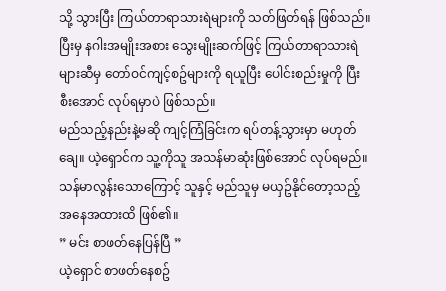သို့ သွားပြီး ကြယ်တာရာသားရဲများကို သတ်ဖြတ်ရန် ဖြစ်သည်။ ပြီးမှ နဂါးအမျိုးအစား သွေးမျိုးဆက်ဖြင့် ကြယ်တာရာသားရဲများဆီမှ တော်ဝင်ကျင့်စဥ်များကို ရယူပြီး ပေါင်းစည်းမှုကို ပြီးစီးအောင် လုပ်ရမှာပဲ ဖြစ်သည်။
မည်သည့်နည်းနဲ့မဆို ကျင့်ကြံခြင်းက ရပ်တန့်သွားမှာ မဟုတ်ချေ။ ယဲ့ရှောင်က သူ့ကိုသူ အသန်မာဆုံးဖြစ်အောင် လုပ်ရမည်။
သန်မာလွန်းသောကြောင့် သူနှင့် မည်သူမှ မယှဥ်နိုင်တော့သည့် အနေအထားထိ ဖြစ်၏။
” မင်း စာဖတ်နေပြန်ပြီ ”
ယဲ့ရှောင် စာဖတ်နေစဥ်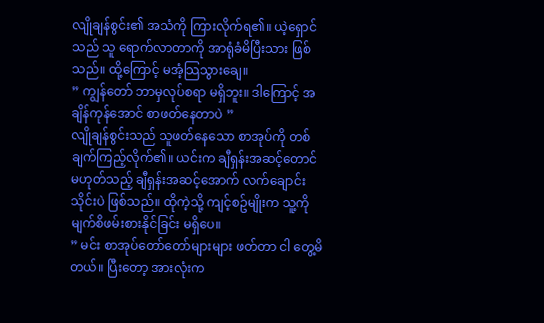လျိုချန်စွင်း၏ အသံကို ကြားလိုက်ရ၏။ ယဲ့ရှောင်သည် သူ ရောက်လာတာကို အာရုံခံမိပြီးသား ဖြစ်သည်။ ထို့ကြောင့် မအံ့သြသွားချေ။
” ကျွန်တော် ဘာမှလုပ်စရာ မရှိဘူး။ ဒါကြောင့် အချိန်ကုန်အောင် စာဖတ်နေတာပဲ ”
လျိုချန်စွင်းသည် သူဖတ်နေသော စာအုပ်ကို တစ်ချက်ကြည့်လိုက်၏။ ယင်းက ချီရှန်းအဆင့်တောင် မဟုတ်သည့် ချီရှန်းအဆင့်အောက် လက်ချောင်းသိုင်းပဲ ဖြစ်သည်။ ထိုကဲ့သို့ ကျင့်စဥ်မျိုးက သူ့ကို မျက်စိဖမ်းစားနိုင်ခြင်း မရှိပေ။
” မင်း စာအုပ်တော်တော်များများ ဖတ်တာ ငါ တွေ့မိတယ်။ ပြီးတော့ အားလုံးက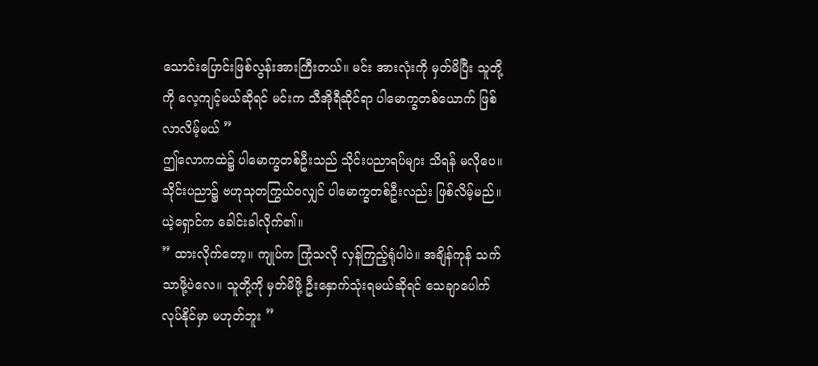သောင်းပြောင်းဖြစ်လွန်းအားကြီးတယ်။ မင်း အားလုံးကို မှတ်မိပြီး သူတို့ကို လေ့ကျင့်မယ်ဆိုရင် မင်းက သီအိုရီဆိုင်ရာ ပါမောက္ခတစ်ယောက် ဖြစ်လာလိမ့်မယ် ”
ဤလောကထဲ၌ ပါမောက္ခတစ်ဦးသည် သိုင်းပညာရပ်များ သိရန် မလိုပေ။ သိုင်းပညာ၌ ဗဟုသုတကြွယ်ဝလျှင် ပါမောက္ခတစ်ဦးလည်း ဖြစ်လိမ့်မည်။
ယဲ့ရှောင်က ခေါင်းခါလိုက်၏။
” ထားလိုက်တော့။ ကျုပ်က ကြုံသလို လှန်ကြည့်ရုံပါပဲ။ အချိန်ကုန် သက်သာဖို့ပဲလေ။ သူတို့ကို မှတ်မိဖို့ ဦးနှောက်သုံးရမယ်ဆိုရင် သေချာပေါက် လုပ်နိုင်မှာ မဟုတ်ဘူး ”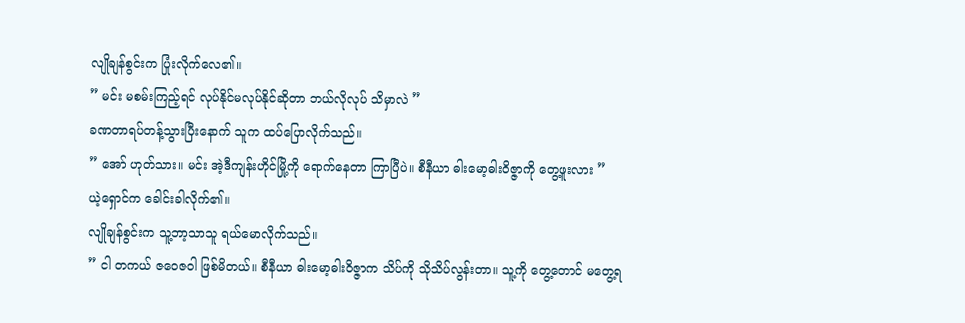လျိုချန်စွင်းက ပြုံးလိုက်လေ၏။
” မင်း မစမ်းကြည့်ရင် လုပ်နိုင်မလုပ်နိုင်ဆိုတာ ဘယ်လိုလုပ် သိမှာလဲ ”
ခဏတာရပ်တန့်သွားပြီးနောက် သူက ထပ်ပြောလိုက်သည်။
” အော် ဟုတ်သား။ မင်း အဲ့ဒီကျန်းဟိုင်မြို့ကို ရောက်နေတာ ကြာပြီပဲ။ စီနီယာ ဓါးမော့ဓါးဝိဇ္ဇာကို တွေ့ဖူးလား ”
ယဲ့ရှောင်က ခေါင်းခါလိုက်၏။
လျိုချန်စွင်းက သူ့ဘာ့သာသူ ရယ်မောလိုက်သည်။
” ငါ တကယ် ဇဝေဇဝါ ဖြစ်မိတယ်။ စီနီယာ ဓါးမော့ဓါးဝိဇ္ဇာက သိပ်ကို သိုသိပ်လွန်းတာ။ သူ့ကို တွေ့တောင် မတွေ့ရ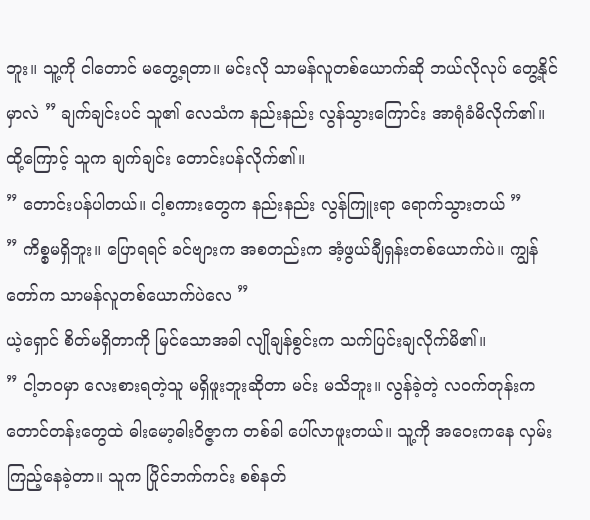ဘူး။ သူ့ကို ငါတောင် မတွေ့ရတာ။ မင်းလို သာမန်လူတစ်ယောက်ဆို ဘယ်လိုလုပ် တွေ့နိုင်မှာလဲ ” ချက်ချင်းပင် သူ၏ လေသံက နည်းနည်း လွန်သွားကြောင်း အာရုံခံမိလိုက်၏။ ထို့ကြောင့် သူက ချက်ချင်း တောင်းပန်လိုက်၏။
” တောင်းပန်ပါတယ်။ ငါ့စကားတွေက နည်းနည်း လွန်ကြူးရာ ရောက်သွားတယ် ”
” ကိစ္စမရှိဘူး။ ပြောရရင် ခင်ဗျားက အစတည်းက အံ့ဖွယ်ချီရှန်းတစ်ယောက်ပဲ။ ကျွန်တော်က သာမန်လူတစ်ယောက်ပဲလေ ”
ယဲ့ရှောင် စိတ်မရှိတာကို မြင်သောအခါ လျိုချန်စွင်းက သက်ပြင်းချလိုက်မိ၏။
” ငါ့ဘဝမှာ လေးစားရတဲ့သူ မရှိဖူးဘူးဆိုတာ မင်း မသိဘူး။ လွန်ခဲ့တဲ့ လဝက်တုန်းက တောင်တန်းတွေထဲ ဓါးမော့ဓါးဝိဇ္ဇာက တစ်ခါ ပေါ်လာဖူးတယ်။ သူ့ကို အဝေးကနေ လှမ်းကြည့်နေခဲ့တာ။ သူက ပြိုင်ဘက်ကင်း စစ်နတ်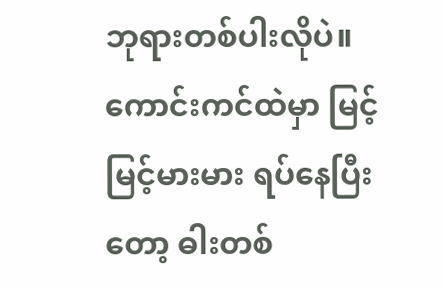ဘုရားတစ်ပါးလိုပဲ။ ကောင်းကင်ထဲမှာ မြင့်မြင့်မားမား ရပ်နေပြီးတော့ ဓါးတစ်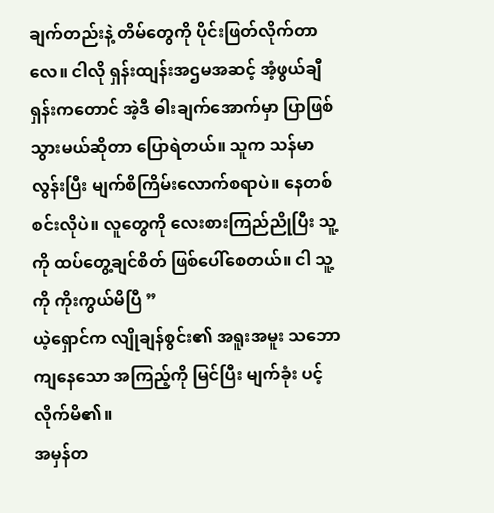ချက်တည်းနဲ့ တိမ်တွေကို ပိုင်းဖြတ်လိုက်တာလေ။ ငါလို ရှန်းထျန်းအဌမအဆင့် အံ့ဖွယ်ချီရှန်းကတောင် အဲ့ဒီ ဓါးချက်အောက်မှာ ပြာဖြစ်သွားမယ်ဆိုတာ ပြောရဲတယ်။ သူက သန်မာလွန်းပြီး မျက်စိကြိမ်းလောက်စရာပဲ။ နေတစ်စင်းလိုပဲ။ လူတွေကို လေးစားကြည်ညိုပြီး သူ့ကို ထပ်တွေ့ချင်စိတ် ဖြစ်ပေါ်စေတယ်။ ငါ သူ့ကို ကိုးကွယ်မိပြီ ”
ယဲ့ရှောင်က လျိုချန်စွင်း၏ အရူးအမူး သဘောကျနေသော အကြည့်ကို မြင်ပြီး မျက်ခုံး ပင့်လိုက်မိ၏။
အမှန်တ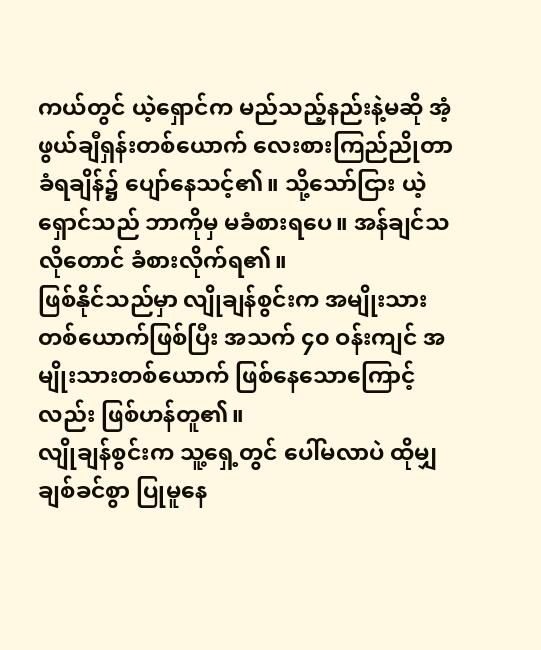ကယ်တွင် ယဲ့ရှောင်က မည်သည့်နည်းနဲ့မဆို အံ့ဖွယ်ချီရှန်းတစ်ယောက် လေးစားကြည်ညိုတာ ခံရချိန်၌ ပျော်နေသင့်၏။ သို့သော်ငြား ယဲ့ရှောင်သည် ဘာကိုမှ မခံစားရပေ။ အန်ချင်သလိုတောင် ခံစားလိုက်ရ၏။
ဖြစ်နိုင်သည်မှာ လျိုချန်စွင်းက အမျိုးသားတစ်ယောက်ဖြစ်ပြီး အသက် ၄၀ ဝန်းကျင် အမျိုးသားတစ်ယောက် ဖြစ်နေသောကြောင့်လည်း ဖြစ်ဟန်တူ၏။
လျိုချန်စွင်းက သူ့ရှေ့တွင် ပေါ်မလာပဲ ထိုမျှ ချစ်ခင်စွာ ပြုမူနေ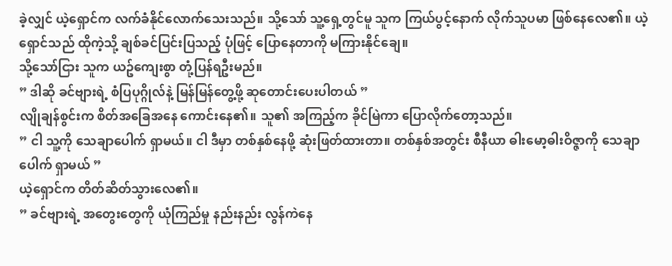ခဲ့လျှင် ယဲ့ရှောင်က လက်ခံနိုင်လောက်သေးသည်။ သို့သော် သူ့ရှေ့တွင်မူ သူက ကြယ်ပွင့်နောက် လိုက်သူပမာ ဖြစ်နေလေ၏။ ယဲ့ရှောင်သည် ထိုကဲ့သို့ ချစ်ခင်ပြင်းပြသည့် ပုံဖြင့် ပြောနေတာကို မကြားနိုင်ချေ။
သို့သော်ငြား သူက ယဥ်ကျေးစွာ တုံ့ပြန်ရဦးမည်။
” ဒါဆို ခင်ဗျားရဲ့ စံပြပုဂ္ဂိုလ်နဲ့ မြန်မြန်တွေ့ဖို့ ဆုတောင်းပေးပါတယ် ”
လျိုချန်စွင်းက စိတ်အခြေအနေ ကောင်းနေ၏။ သူ၏ အကြည့်က ခိုင်မြဲကာ ပြောလိုက်တော့သည်။
” ငါ သူ့ကို သေချာပေါက် ရှာမယ်။ ငါ ဒီမှာ တစ်နှစ်နေဖို့ ဆုံးဖြတ်ထားတာ။ တစ်နှစ်အတွင်း စီနီယာ ဓါးမော့ဓါးဝိဇ္ဇာကို သေချာပေါက် ရှာမယ် ”
ယဲ့ရှောင်က တိတ်ဆိတ်သွားလေ၏။
” ခင်ဗျားရဲ့ အတွေးတွေကို ယုံကြည်မှု နည်းနည်း လွန်ကဲနေ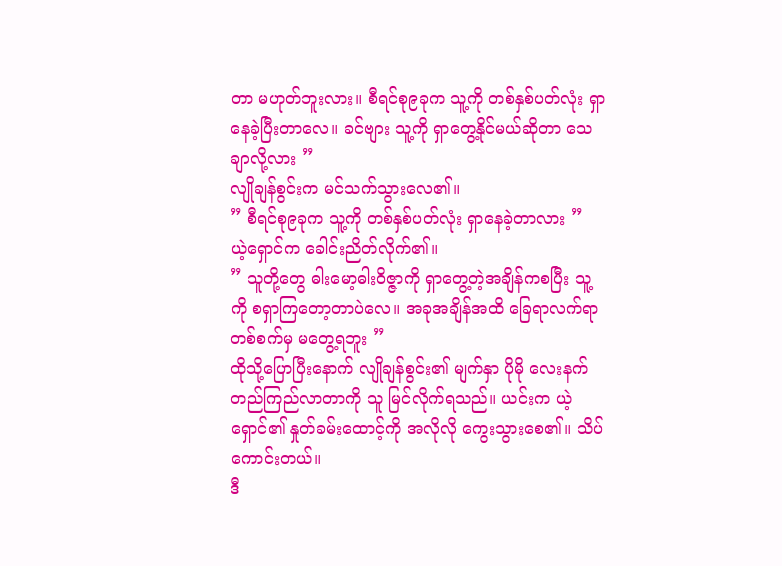တာ မဟုတ်ဘူးလား။ စီရင်စု၉ခုက သူ့ကို တစ်နှစ်ပတ်လုံး ရှာနေခဲ့ပြီးတာလေ။ ခင်ဗျား သူ့ကို ရှာတွေ့နိုင်မယ်ဆိုတာ သေချာလို့လား ”
လျိုချန်စွင်းက မင်သက်သွားလေ၏။
” စီရင်စု၉ခုက သူ့ကို တစ်နှစ်ပတ်လုံး ရှာနေခဲ့တာလား ”
ယဲ့ရှောင်က ခေါင်းညိတ်လိုက်၏။
” သူတို့တွေ ဓါးမော့ဓါးဝိဇ္ဇာကို ရှာတွေ့တဲ့အချိန်ကစပြီး သူ့ကို စရှာကြတော့တာပဲလေ။ အခုအချိန်အထိ ခြေရာလက်ရာ တစ်စက်မှ မတွေ့ရဘူး ”
ထိုသို့ပြောပြီးနောက် လျိုချန်စွင်း၏ မျက်နှာ ပိုမို လေးနက်တည်ကြည်လာတာကို သူ မြင်လိုက်ရသည်။ ယင်းက ယဲ့ရှောင်၏ နှုတ်ခမ်းထောင့်ကို အလိုလို ကွေးသွားစေ၏။ သိပ်ကောင်းတယ်။
ဒီ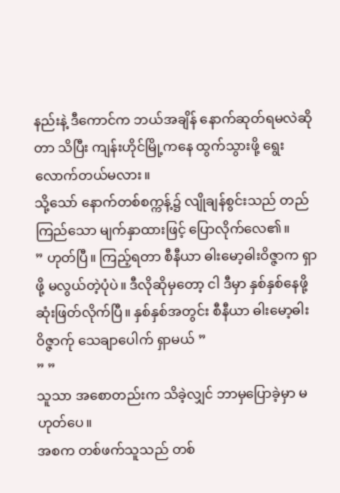နည်းနဲ့ ဒီကောင်က ဘယ်အချိန် နောက်ဆုတ်ရမလဲဆိုတာ သိပြီး ကျန်းဟိုင်မြို့ကနေ ထွက်သွားဖို့ ရွေးလောက်တယ်မလား။
သို့သော် နောက်တစ်စက္ကန့်၌ လျိုချန်စွင်းသည် တည်ကြည်သော မျက်နှာထားဖြင့် ပြောလိုက်လေ၏။
” ဟုတ်ပြီ။ ကြည့်ရတာ စီနီယာ ဓါးမော့ဓါးဝိဇ္ဇာက ရှာဖို့ မလွယ်တဲ့ပုံပဲ။ ဒီလိုဆိုမှတော့ ငါ ဒီမှာ နှစ်နှစ်နေဖို့ ဆုံးဖြတ်လိုက်ပြီ။ နှစ်နှစ်အတွင်း စီနီယာ ဓါးမော့ဓါးဝိဇ္ဇာက်ု သေချာပေါက် ရှာမယ် ”
” ”
သူသာ အစောတည်းက သိခဲ့လျှင် ဘာမှပြောခဲ့မှာ မဟုတ်ပေ။
အစက တစ်ဖက်သူသည် တစ်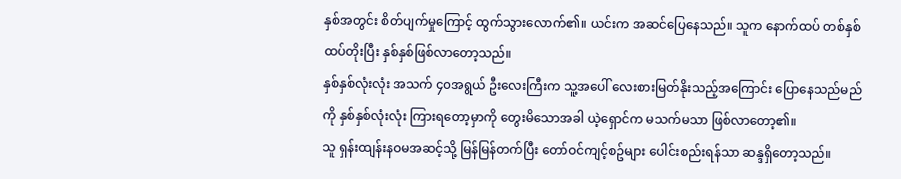နှစ်အတွင်း စိတ်ပျက်မှုကြောင့် ထွက်သွားလောက်၏။ ယင်းက အဆင်ပြေနေသည်။ သူက နောက်ထပ် တစ်နှစ်ထပ်တိုးပြီး နှစ်နှစ်ဖြစ်လာတော့သည်။
နှစ်နှစ်လုံးလုံး အသက် ၄၀အရွယ် ဦးလေးကြီးက သူ့အပေါ် လေးစားမြတ်နိုးသည့်အကြောင်း ပြောနေသည်မည်ကို နှစ်နှစ်လုံးလုံး ကြားရတော့မှာကို တွေးမိသောအခါ ယဲ့ရှောင်က မသက်မသာ ဖြစ်လာတော့၏။
သူ ရှန်းထျန်းနဝမအဆင့်သို့ မြန်မြန်တက်ပြီး တော်ဝင်ကျင့်စဥ်များ ပေါင်းစည်းရန်သာ ဆန္ဒရှိတော့သည်။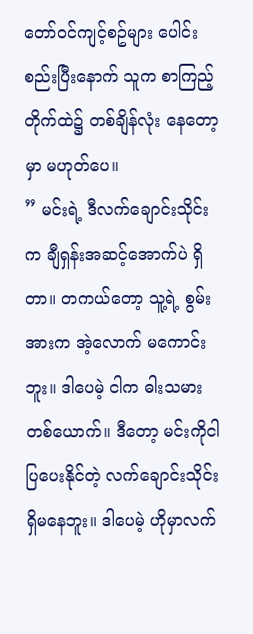တော်ဝင်ကျင့်စဥ်များ ပေါင်းစည်းပြီးနောက် သူက စာကြည့်တိုက်ထဲ၌ တစ်ချိန်လုံး နေတော့မှာ မဟုတ်ပေ။
” မင်းရဲ့ ဒီလက်ချောင်းသိုင်းက ချီရှန်းအဆင့်အောက်ပဲ ရှိတာ။ တကယ်တော့ သူ့ရဲ့ စွမ်းအားက အဲ့လောက် မကောင်းဘူး။ ဒါပေမဲ့ ငါက ဓါးသမားတစ်ယောက်။ ဒီတော့ မင်းကိုငါ ပြပေးနိုင်တဲ့ လက်ချောင်းသိုင်း ရှိမနေဘူး။ ဒါပေမဲ့ ဟိုမှာလက်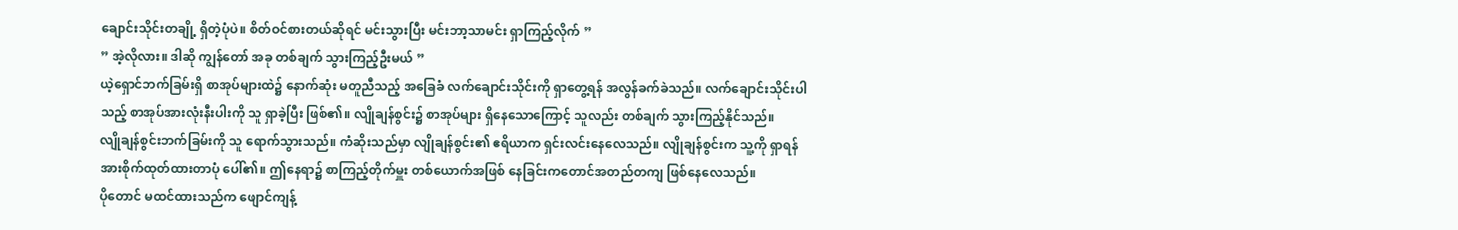ချောင်းသိုင်းတချို့ ရှိတဲ့ပုံပဲ။ စိတ်ဝင်စားတယ်ဆိုရင် မင်းသွားပြီး မင်းဘာ့သာမင်း ရှာကြည့်လိုက် ”
” အဲ့လိုလား။ ဒါဆို ကျွန်တော် အခု တစ်ချက် သွားကြည့်ဦးမယ် ”
ယဲ့ရှောင်ဘက်ခြမ်းရှိ စာအုပ်များထဲ၌ နောက်ဆုံး မတူညီသည့် အခြေခံ လက်ချောင်းသိုင်းကို ရှာတွေ့ရန် အလွန်ခက်ခဲသည်။ လက်ချောင်းသိုင်းပါသည့် စာအုပ်အားလုံးနီးပါးကို သူ ရှာခဲ့ပြီး ဖြစ်၏။ လျိုချန်စွင်း၌ စာအုပ်များ ရှိနေသောကြောင့် သူလည်း တစ်ချက် သွားကြည့်နိုင်သည်။
လျိုချန်စွင်းဘက်ခြမ်းကို သူ ရောက်သွားသည်။ ကံဆိုးသည်မှာ လျိုချန်စွင်း၏ ဧရိယာက ရှင်းလင်းနေလေသည်။ လျိုချန်စွင်းက သူ့ကို ရှာရန် အားစိုက်ထုတ်ထားတာပုံ ပေါ်၏။ ဤနေရာ၌ စာကြည့်တိုက်မှူး တစ်ယောက်အဖြစ် နေခြင်းကတောင်အတည်တကျ ဖြစ်နေလေသည်။
ပိုတောင် မထင်ထားသည်က ဖျောင်ကျန့်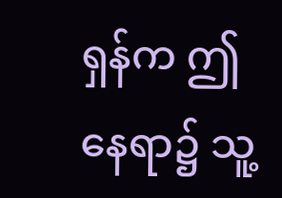ရှန်က ဤနေရာ၌ သူ့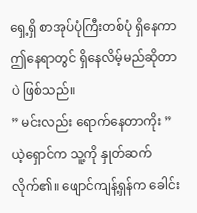ရှေ့ရှိ စာအုပ်ပုံကြီးတစ်ပုံ ရှိနေကာ ဤနေရာတွင် ရှိနေလိမ့်မည်ဆိုတာပဲ ဖြစ်သည်။
” မင်းလည်း ရောက်နေတာကိုး ”
ယဲ့ရှောင်က သူ့ကို နှုတ်ဆက်လိုက်၏။ ဖျောင်ကျန့်ရှန်က ခေါင်း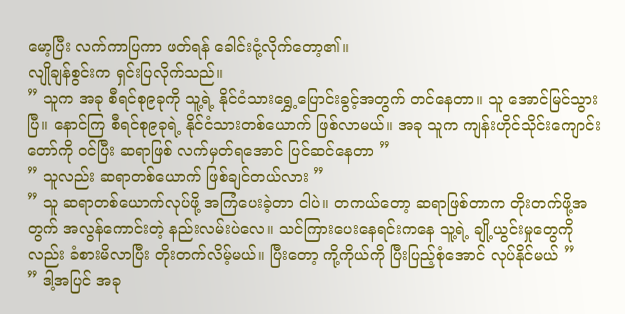မော့ပြီး လက်ကာပြကာ ဖတ်ရန် ခေါင်းငုံ့လိုက်တော့၏။
လျိုချန်စွင်းက ရှင်းပြလိုက်သည်။
” သူက အခု စီရင်စု၉ခုကို သူ့ရဲ့ နိုင်ငံသားရွှေ့ပြောင်းခွင့်အတွက် တင်နေတာ။ သူ အောင်မြင်သွားပြီ။ နောင်ကြ စီရင်စု၉ခုရဲ့ နိုင်ငံသားတစ်ယောက် ဖြစ်လာမယ်။ အခု သူက ကျန်းဟိုင်သိုင်းကျောင်းတော်ကို ဝင်ပြီး ဆရာဖြစ် လက်မှတ်ရအောင် ပြင်ဆင်နေတာ ”
” သူလည်း ဆရာတစ်ယောက် ဖြစ်ချင်တယ်လား ”
” သူ ဆရာတစ်ယောက်လုပ်ဖို့ အကြံပေးခဲ့တာ ငါပဲ။ တကယ်တော့ ဆရာဖြစ်တာက တိုးတက်ဖို့အတွက် အလွန်ကောင်းတဲ့ နည်းလမ်းပဲလေ။ သင်ကြားပေးနေရင်းကနေ သူ့ရဲ့ ချို့ယွင်းမှုတွေကိုလည်း ခံစားမိလာပြီး တိုးတက်လိမ့်မယ်။ ပြီးတော့ ကို့ကိုယ်ကို ပြီးပြည့်စုံအောင် လုပ်နိုင်မယ် ”
” ဒါ့အပြင် အခု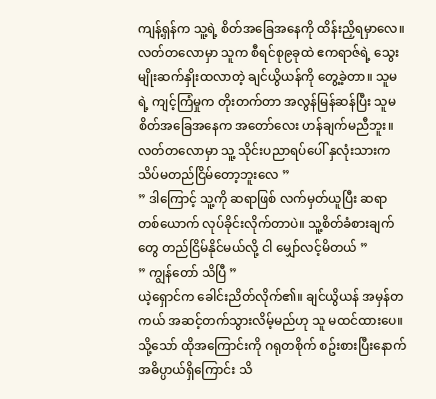ကျန့်ရှန်က သူ့ရဲ့ စိတ်အခြေအနေကို ထိန်းညှိရမှာလေ။ လတ်တလောမှာ သူက စီရင်စု၉ခုထဲ ဧကရာဇ်ရဲ့ သွေးမျိုးဆက်နှိုးထလာတဲ့ ချင်ယွိယန်ကို တွေ့ခဲ့တာ။ သူမရဲ့ ကျင့်ကြံမှုက တိုးတက်တာ အလွန်မြန်ဆန်ပြီး သူမ စိတ်အခြေအနေက အတော်လေး ဟန်ချက်မညီဘူး။ လတ်တလောမှာ သူ့ သိုင်းပညာရပ်ပေါ် နှလုံးသားက သိပ်မတည်ငြိမ်တော့ဘူးလေ ”
” ဒါကြောင့် သူ့ကို ဆရာဖြစ် လက်မှတ်ယူပြီး ဆရာတစ်ယောက် လုပ်ခိုင်းလိုက်တာပဲ။ သူ့စိတ်ခံစားချက်တွေ တည်ငြိမ်နိုင်မယ်လို့ ငါ မျှော်လင့်မိတယ် ”
” ကျွန်တော် သိပြီ ”
ယဲ့ရှောင်က ခေါင်းညိတ်လိုက်၏။ ချင်ယွိယန် အမှန်တကယ် အဆင့်တက်သွားလိမ့်မည်ဟု သူ မထင်ထားပေ။ သို့သော် ထိုအကြောင်းကို ဂရုတစိုက် စဥ်းစားပြီးနောက် အဓိပ္ပာယ်ရှိကြောင်း သိ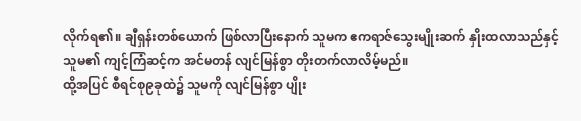လိုက်ရ၏။ ချီရှန်းတစ်ယောက် ဖြစ်လာပြီးနောက် သူမက ဧကရာဇ်သွေးမျိုးဆက် နှိုးထလာသည်နှင့် သူမ၏ ကျင့်ကြံဆင့်က အင်မတန် လျင်မြန်စွာ တိုးတက်လာလိမ့်မည်။
ထို့အပြင် စီရင်စု၉ခုထဲ၌ သူမကို လျင်မြန်စွာ ပျိုး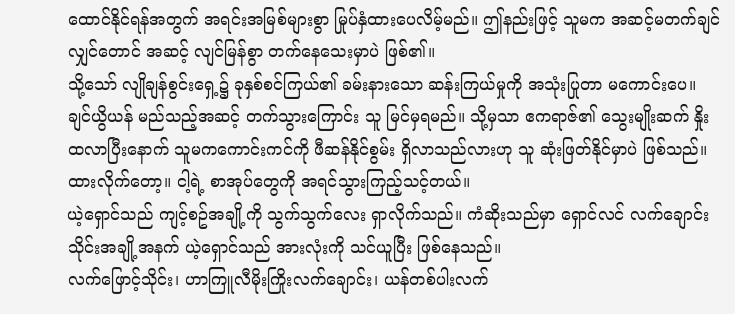ထောင်နိုင်ရန်အတွက် အရင်းအမြစ်များစွာ မြုပ်နှံထားပေလိမ့်မည်။ ဤနည်းဖြင့် သူမက အဆင့်မတက်ချင်လျှင်တောင် အဆင့် လျင်မြန်စွာ တက်နေသေးမှာပဲ ဖြစ်၏။
သို့သော် လျိုချန်စွင်းရှေ့၌ ခုနှစ်စင်ကြယ်၏ ခမ်းနားသော ဆန်းကြယ်မှုကို အသုံးပြုတာ မကောင်းပေ။ ချင်ယွိယန် မည်သည့်အဆင့် တက်သွားကြောင်း သူ မြင်မှရမည်။ သို့မှသာ ဧကရာဇ်၏ သွေးမျိုးဆက် နှိုးထလာပြီးနောက် သူမကကောင်းကင်ကို ဖီဆန်နိုင်စွမ်း ရှိလာသည်လားဟု သူ ဆုံးဖြတ်နိုင်မှာပဲ ဖြစ်သည်။
ထားလိုက်တော့။ ငါ့ရဲ့ စာအုပ်တွေကို အရင်သွားကြည့်သင့်တယ်။
ယဲ့ရှောင်သည် ကျင့်စဥ်အချို့ကို သွက်သွက်လေး ရှာလိုက်သည်။ ကံဆိုးသည်မှာ ရှောင်လင် လက်ချောင်းသိုင်းအချို့အနက် ယဲ့ရှောင်သည် အားလုံးကို သင်ယူပြီး ဖြစ်နေသည်။
လက်ဖြောင့်သိုင်း၊ ဟာကြူလီမိုးကြိုးလက်ချောင်း၊ ယန်တစ်ပါးလက်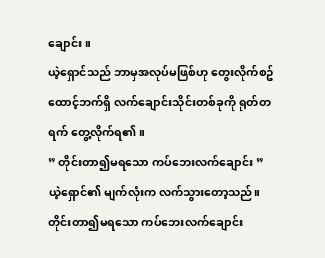ချောင်း။
ယဲ့ရှောင်သည် ဘာမှအလုပ်မဖြစ်ဟု တွေးလိုက်စဥ် ထောင့်ဘက်ရှိ လက်ချောင်းသိုင်းတစ်ခုကို ရုတ်တရက် တွေ့လိုက်ရ၏။
” တိုင်းတာ၍မရသော ကပ်ဘေးလက်ချောင်း ”
ယဲ့ရှောင်၏ မျက်လုံးက လက်သွားတော့သည်။ တိုင်းတာ၍မရသော ကပ်ဘေးလက်ချောင်း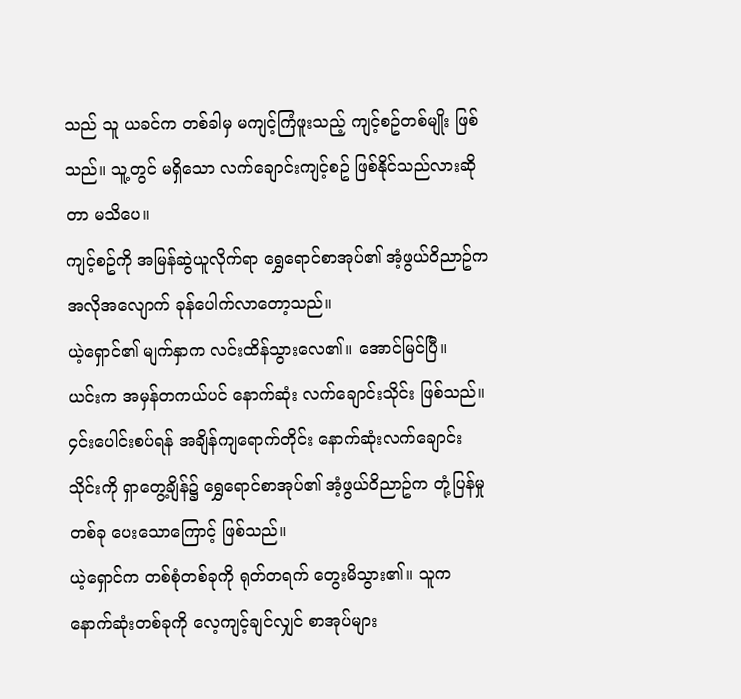သည် သူ ယခင်က တစ်ခါမှ မကျင့်ကြံဖူးသည့် ကျင့်စဥ်တစ်မျိုး ဖြစ်သည်။ သူ့တွင် မရှိသော လက်ချောင်းကျင့်စဥ် ဖြစ်နိုင်သည်လားဆိုတာ မသိပေ။
ကျင့်စဥ်ကို အမြန်ဆွဲယူလိုက်ရာ ရွှေရောင်စာအုပ်၏ အံ့ဖွယ်ဝိညာဥ်က အလိုအလျောက် ခုန်ပေါက်လာတော့သည်။
ယဲ့ရှောင်၏ မျက်နှာက လင်းထိန်သွားလေ၏။ အောင်မြင်ပြီ။
ယင်းက အမှန်တကယ်ပင် နောက်ဆုံး လက်ချောင်းသိုင်း ဖြစ်သည်။ ၄င်းပေါင်းစပ်ရန် အချိန်ကျရောက်တိုင်း နောက်ဆုံးလက်ချောင်းသိုင်းကို ရှာတွေ့ချိန်၌ ရွှေရောင်စာအုပ်၏ အံ့ဖွယ်ဝိညာဥ်က တုံ့ပြန်မှုတစ်ခု ပေးသောကြောင့် ဖြစ်သည်။
ယဲ့ရှောင်က တစ်စုံတစ်ခုကို ရုတ်တရက် တွေးမိသွား၏။ သူက နောက်ဆုံးတစ်ခုကို လေ့ကျင့်ချင်လျှင် စာအုပ်များ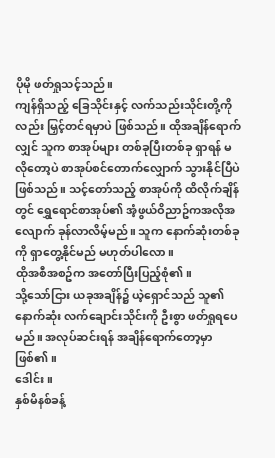ပိုမို ဖတ်ရှုသင့်သည်။
ကျန်ရှိသည့် ခြေသိုင်းနှင့် လက်သည်းသိုင်းတို့ကိုလည်း မြှင့်တင်ရမှာပဲ ဖြစ်သည်။ ထိုအချိန်ရောက်လျှင် သူက စာအုပ်များ တစ်ခုပြီးတစ်ခု ရှာရန် မလိုတော့ပဲ စာအုပ်စင်တောက်လျှောက် သွားနိုင်ပြီပဲ ဖြစ်သည်။ သင့်တော်သည့် စာအုပ်ကို ထိလိုက်ချိန်တွင် ရွှေရောင်စာအုပ်၏ အံ့ဖွယ်ဝိညာဥ်ကအလိုအလျောက် ခုန်လာလိမ့်မည်။ သူက နောက်ဆုံးတစ်ခုကို ရှာတွေ့နိုင်မည် မဟုတ်ပါလော။
ထိုအစီအစဥ်က အတော်ပြီးပြည့်စုံ၏။
သို့သော်ငြား ယခုအချိန်၌ ယဲ့ရှောင်သည် သူ၏ နောက်ဆုံး လက်ချောင်းသိုင်းကို ဦးစွာ ဖတ်ရှုရပေမည်။ အလုပ်ဆင်းရန် အချိန်ရောက်တော့မှာ ဖြစ်၏။
ဒေါင်း။
နှစ်မိနစ်ခန့်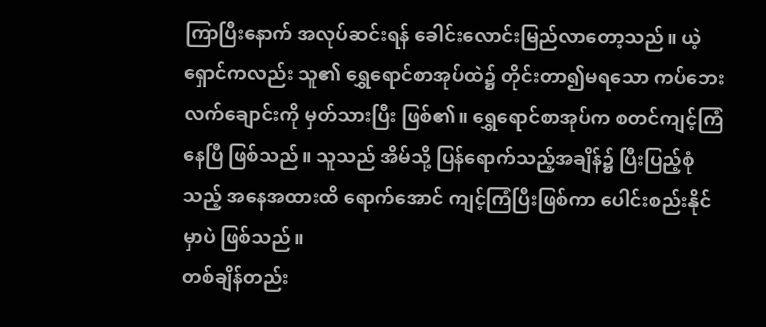ကြာပြီးနောက် အလုပ်ဆင်းရန် ခေါင်းလောင်းမြည်လာတော့သည်။ ယဲ့ရှောင်ကလည်း သူ၏ ရွှေရောင်စာအုပ်ထဲ၌ တိုင်းတာ၍မရသော ကပ်ဘေးလက်ချောင်းကို မှတ်သားပြီး ဖြစ်၏။ ရွှေရောင်စာအုပ်က စတင်ကျင့်ကြံနေပြီ ဖြစ်သည်။ သူသည် အိမ်သို့ ပြန်ရောက်သည့်အချိန်၌ ပြီးပြည့်စုံသည့် အနေအထားထိ ရောက်အောင် ကျင့်ကြံပြီးဖြစ်ကာ ပေါင်းစည်းနိုင်မှာပဲ ဖြစ်သည်။
တစ်ချိန်တည်း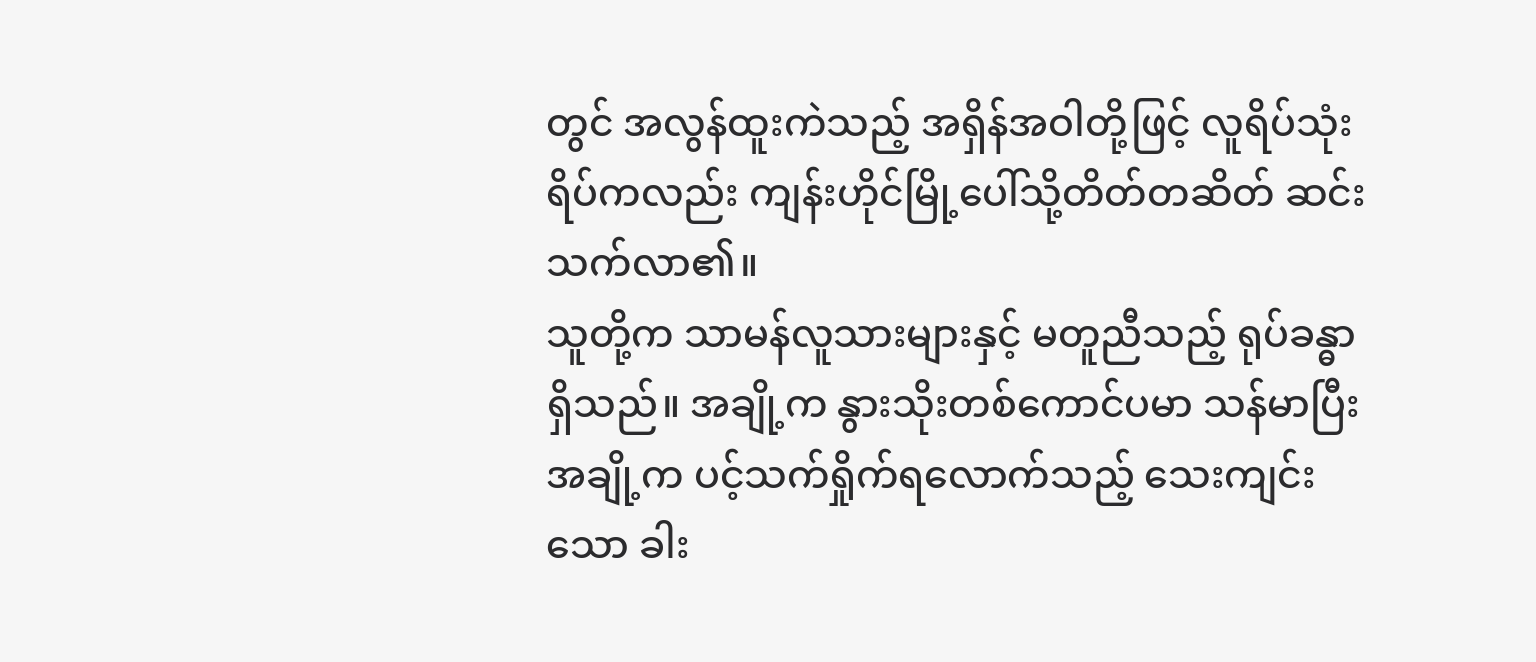တွင် အလွန်ထူးကဲသည့် အရှိန်အဝါတို့ဖြင့် လူရိပ်သုံးရိပ်ကလည်း ကျန်းဟိုင်မြို့ပေါ်သို့တိတ်တဆိတ် ဆင်းသက်လာ၏။
သူတို့က သာမန်လူသားများနှင့် မတူညီသည့် ရုပ်ခန္ဓာရှိသည်။ အချို့က နွားသိုးတစ်ကောင်ပမာ သန်မာပြီး အချို့က ပင့်သက်ရှိုက်ရလောက်သည့် သေးကျင်းသော ခါး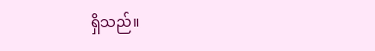ရှိသည်။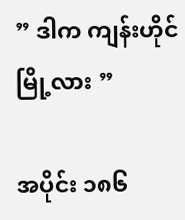” ဒါက ကျန်းဟိုင်မြို့လား ”

အပိုင်း ၁၈၆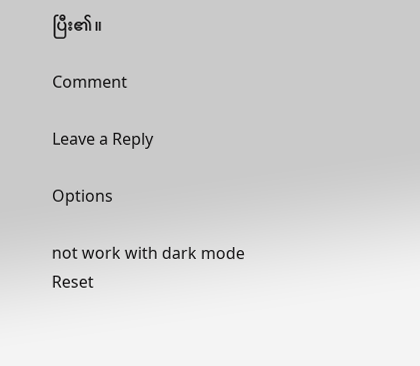ပြီး၏။

Comment

Leave a Reply

Options

not work with dark mode
Reset